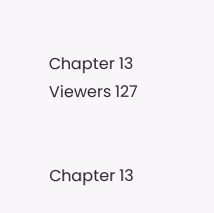Chapter 13
Viewers 127


Chapter 13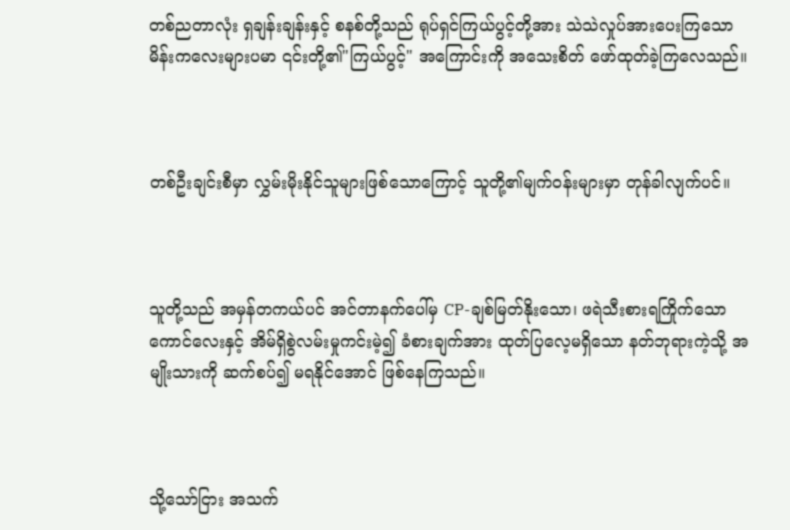တစ်ညတာလုံး ရှချန်းချန်းနှင့် စနစ်တို့သည် ရုပ်ရှင်ကြယ်ပွင့်တို့အား သဲသဲလှုပ်အားပေးကြသော မိန်းကလေးများပမာ ၎င်းတို့၏"ကြယ်ပွင့်" အကြောင်းကို အသေးစိတ် ဖော်ထုတ်ခဲ့ကြလေသည်။



တစ်ဦးချင်းစီမှာ လွှမ်းမိုးနိုင်သူများဖြစ်သောကြောင့် သူတို့၏မျက်ဝန်းများမှာ တုန်ခါလျက်ပင်။



သူတို့သည် အမှန်တကယ်ပင် အင်တာနက်ပေါ်မှ CP-ချစ်မြတ်နိုးသော၊ ဖရဲသီးစားရကြိုက်သော ကောင်လေးနှင့် အိမ်ရှိစွဲလမ်းမှုကင်းမဲ့၍ ခံစားချက်အား ထုတ်ပြလေ့မရှိသော နတ်ဘုရားကဲ့သို့ အမျိုးသားကို ဆက်စပ်၍ မရနိုင်အောင် ဖြစ်နေကြသည်။



သို့သော်ငြား အသက်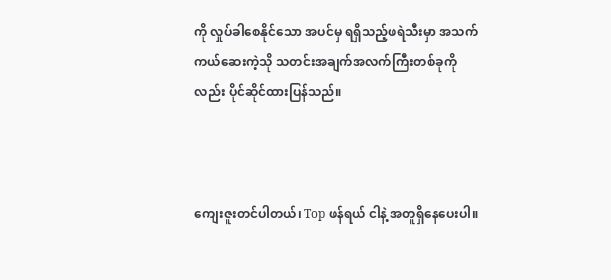ကို လှုပ်ခါစေနိုင်သော အပင်မှ ရရှိသည့်ဖရဲသီးမှာ အသက်ကယ်ဆေးကဲ့သို သတင်းအချက်အလက်ကြီးတစ်ခုကိုလည်း ပိုင်ဆိုင်ထားပြန်သည်။



ကျေးဇူးတင်ပါတယ်၊ Top ဖန်ရယ် ငါနဲ့ အတူရှိနေပေးပါ။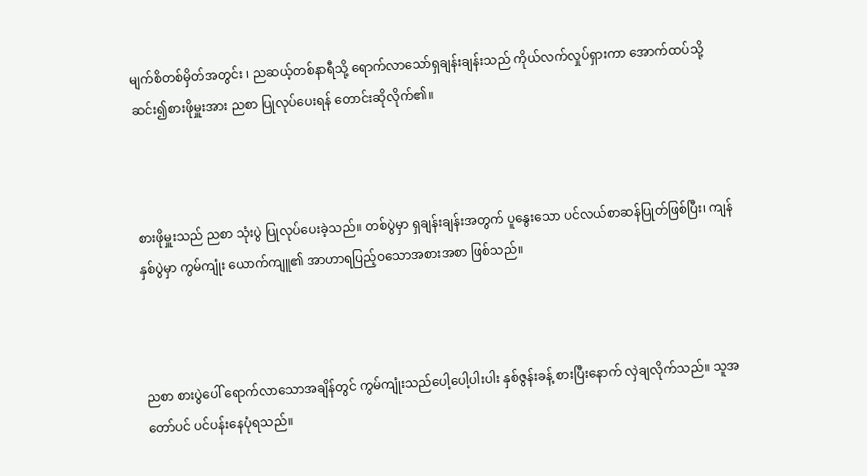မျက်စိတစ်မှိတ်အတွင်း ၊ ညဆယ့်တစ်နာရီသို့ ရောက်လာသော်ရှချန်းချန်းသည် ကိုယ်လက်လှုပ်ရှားကာ အောက်ထပ်သို့ ဆင်း၍စားဖိုမှူးအား ညစာ ပြုလုပ်ပေးရန် တောင်းဆိုလိုက်၏။



စားဖိုမှူးသည် ညစာ သုံးပွဲ ပြုလုပ်ပေးခဲ့သည်။ တစ်ပွဲမှာ ရှချန်းချန်းအတွက် ပူနွေးသော ပင်လယ်စာဆန်ပြုတ်ဖြစ်ပြီး၊ ကျန်နှစ်ပွဲမှာ ကွမ်ကျုံး ယောက်ကျူ၏ အာဟာရပြည့်ဝသောအစားအစာ ဖြစ်သည်။



ညစာ စားပွဲပေါ် ရောက်လာသောအချိန်တွင် ကွမ်ကျုံးသည်ပေါ့ပေါ့ပါးပါး နှစ်ဇွန်းခန့် စားပြီးနောက် လှဲချလိုက်သည်။ သူအတော်ပင် ပင်ပန်းနေပုံရသည်။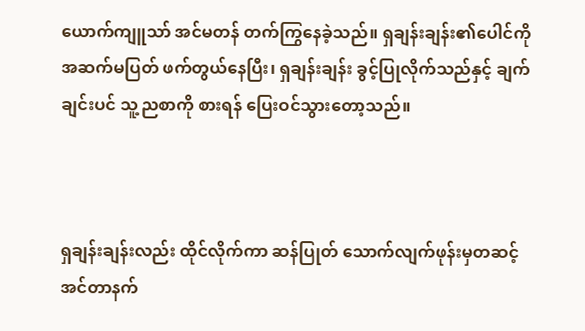ယောက်ကျူသာ် အင်မတန် တက်ကြွနေခဲ့သည်။ ရှချန်းချန်း၏ပေါင်ကို အဆက်မပြတ် ဖက်တွယ်နေပြီး၊ ရှချန်းချန်း ခွင့်ပြုလိုက်သည်နှင့် ချက်ချင်းပင် သူ့ညစာကို စားရန် ပြေးဝင်သွားတော့သည်။



ရှချန်းချန်းလည်း ထိုင်လိုက်ကာ ဆန်ပြုတ် သောက်လျက်ဖုန်းမှတဆင့် အင်တာနက်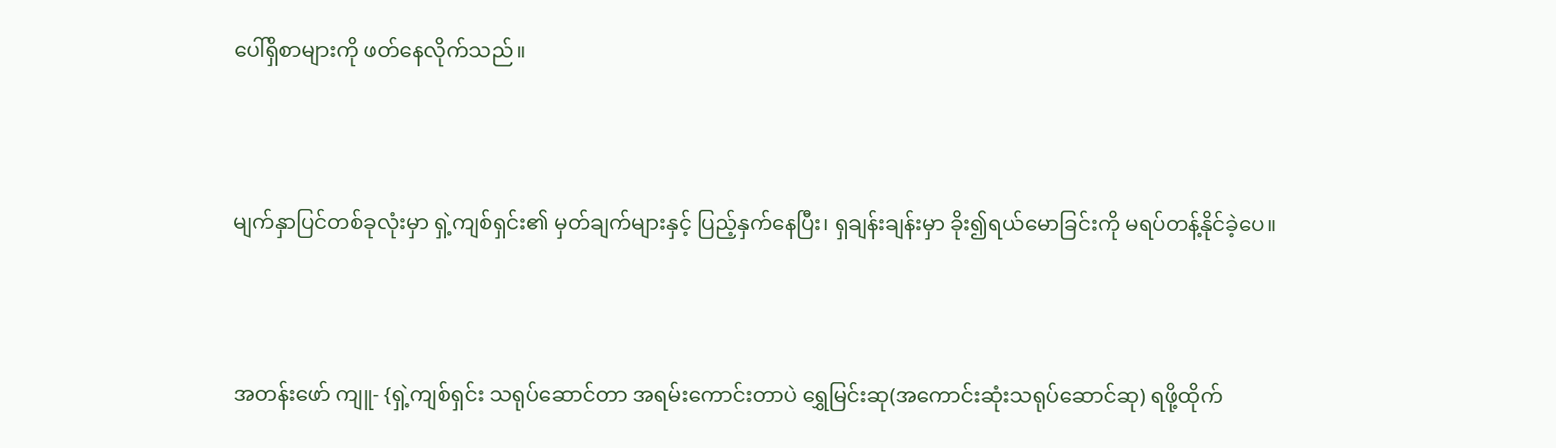ပေါ်ရှိစာများကို ဖတ်နေလိုက်သည်။



မျက်နှာပြင်တစ်ခုလုံးမှာ ရှဲ့ကျစ်ရှင်း၏ မှတ်ချက်များနှင့် ပြည့်နှက်နေပြီး၊ ရှချန်းချန်းမှာ ခိုး၍ရယ်မောခြင်းကို မရပ်တန့်နိုင်ခဲ့ပေ။



အတန်းဖော် ကျူ- {ရှဲ့ကျစ်ရှင်း သရုပ်ဆောင်တာ အရမ်းကောင်းတာပဲ ရွှေမြင်းဆု(အကောင်းဆုံးသရုပ်ဆောင်ဆု) ရဖို့ထိုက်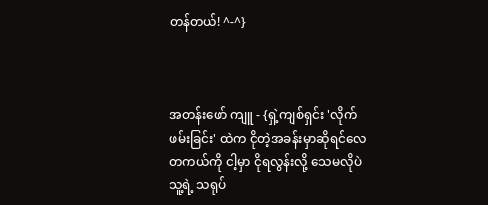တန်တယ်! ^-^}



အတန်းဖော် ကျူ - {ရှဲ့ကျစ်ရှင်း 'လိုက်ဖမ်းခြင်း' ထဲက ငိုတဲ့အခန်းမှာဆိုရင်လေ တကယ်ကို ငါ့မှာ ငိုရလွန်းလို့ သေမလိုပဲသူ့ရဲ့ သရုပ်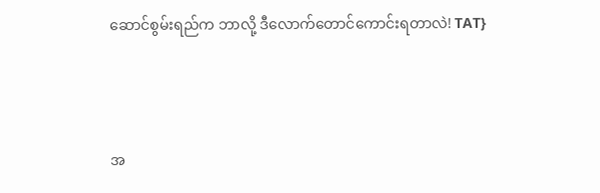ဆောင်စွမ်းရည်က ဘာလို့ ဒီလောက်တောင်ကောင်းရတာလဲ! TAT}



အ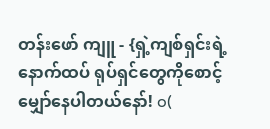တန်းဖော် ကျူ - {ရှဲ့ကျစ်ရှင်းရဲ့ နောက်ထပ် ရုပ်ရှင်တွေကိုစောင့်မျှော်နေပါတယ်နော်! o(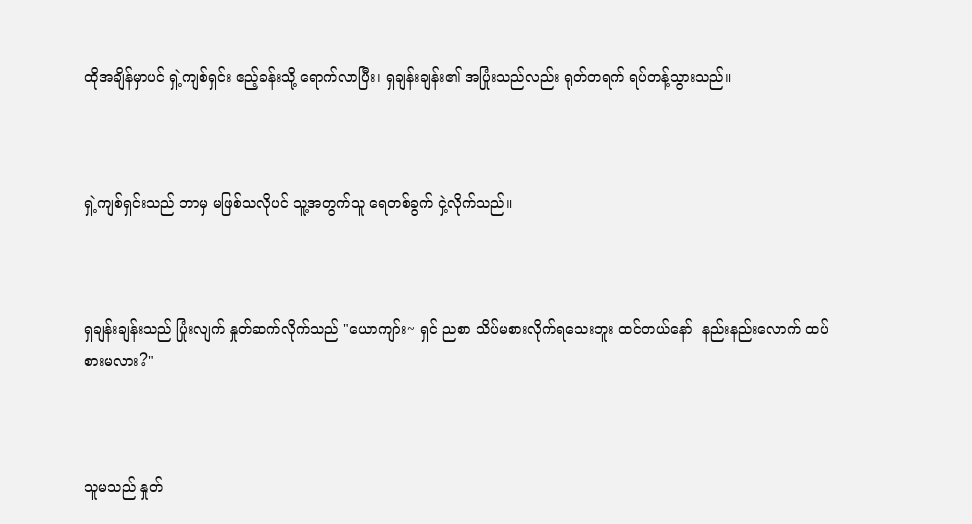ထိုအချိန်မှာပင် ရှဲ့ကျစ်ရှင်း ဧည့်ခန်းသို့ ရောက်လာပြီး၊ ရှချန်းချန်း၏ အပြုံးသည်လည်း ရုတ်တရက် ရပ်တန့်သွားသည်။



ရှဲ့ကျစ်ရှင်းသည် ဘာမှ မဖြစ်သလိုပင် သူ့အတွက်သူ ရေတစ်ခွက် ငှဲ့လိုက်သည်။



ရှချန်းချန်းသည် ပြုံးလျက် နှုတ်ဆက်လိုက်သည် "ယောကျာ်း~ ရှင် ညစာ သိပ်မစားလိုက်ရသေးဘူး ထင်တယ်နော်  နည်းနည်းလောက် ထပ်စားမလား?"



သူမသည် နှုတ်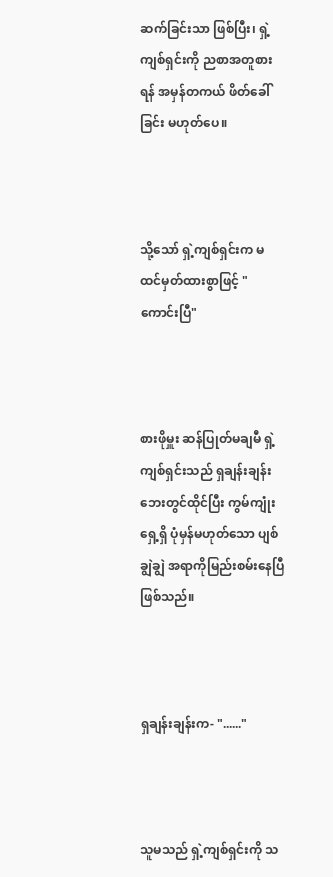ဆက်ခြင်းသာ ဖြစ်ပြီး၊ ရှဲ့ကျစ်ရှင်းကို ညစာအတူစားရန် အမှန်တကယ် ဖိတ်ခေါ်ခြင်း မဟုတ်ပေ။



သို့သော် ရှဲ့ကျစ်ရှင်းက မထင်မှတ်ထားစွာဖြင့် "ကောင်းပြီ"



စားဖိုမှူး ဆန်ပြုတ်မချမီ ရှဲ့ကျစ်ရှင်းသည် ရှချန်းချန်းဘေးတွင်ထိုင်ပြီး ကွမ်ကျုံးရှေ့ရှိ ပုံမှန်မဟုတ်သော ပျစ်ချွဲချွဲ အရာကိုမြည်းစမ်းနေပြီ ဖြစ်သည်။



ရှချန်းချန်းက- "......"



သူမသည် ရှဲ့ကျစ်ရှင်းကို သ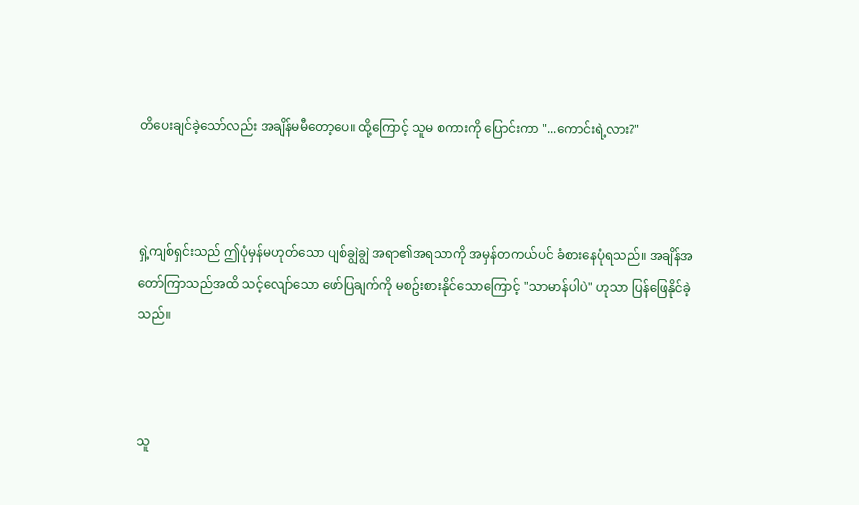တိပေးချင်ခဲ့သော်လည်း အချိန်မမီတော့ပေ။ ထို့ကြောင့် သူမ စကားကို ပြောင်းကာ "...ကောင်းရဲ့လား?"



ရှဲ့ကျစ်ရှင်းသည် ဤပုံမှန်မဟုတ်သော ပျစ်ချွဲချွဲ အရာ၏အရသာကို အမှန်တကယ်ပင် ခံစားနေပုံရသည်။ အချိန်အတော်ကြာသည်အထိ သင့်လျော်သော ဖော်ပြချက်ကို မစဥ်းစားနိုင်သောကြောင့် "သာမာန်ပါပဲ" ဟုသာ ပြန်ဖြေနိုင်ခဲ့သည်။



သူ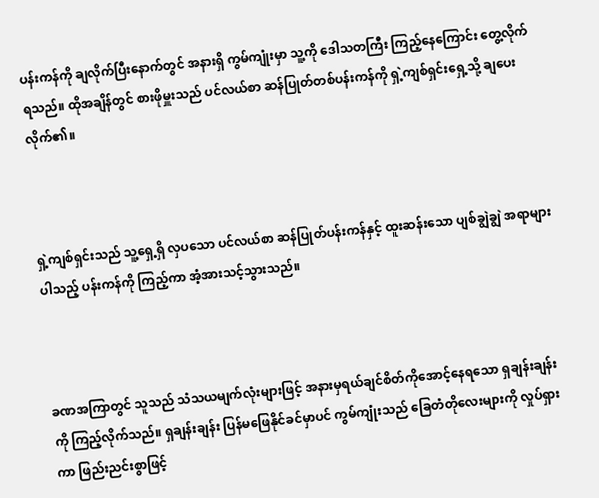ပန်းကန်ကို ချလိုက်ပြီးနောက်တွင် အနားရှိ ကွမ်ကျုံးမှာ သူ့ကို ဒေါသတကြီး ကြည့်နေကြောင်း တွေ့လိုက်ရသည်။ ထိုအချိန်တွင် စားဖိုမှူးသည် ပင်လယ်စာ ဆန်ပြုတ်တစ်ပန်းကန်ကို ရှဲ့ကျစ်ရှင်းရှေ့သို့ ချပေးလိုက်၏။



ရှဲ့ကျစ်ရှင်းသည် သူ့ရှေ့ရှိ လှပသော ပင်လယ်စာ ဆန်ပြုတ်ပန်းကန်နှင့် ထူးဆန်းသော ပျစ်ချွဲချွဲ အရာများပါသည့် ပန်းကန်ကို ကြည့်ကာ အံ့အားသင့်သွားသည်။



ခဏအကြာတွင် သူသည် သံသယမျက်လုံးများဖြင့် အနားမှရယ်ချင်စိတ်ကိုအောင့်နေရသော ရှချန်းချန်းကို ကြည့်လိုက်သည်။ ရှချန်းချန်း ပြန်မဖြေနိုင်ခင်မှာပင် ကွမ်ကျုံးသည် ခြေတံတိုလေးများကို လှုပ်ရှားကာ ဖြည်းညင်းစွာဖြင့်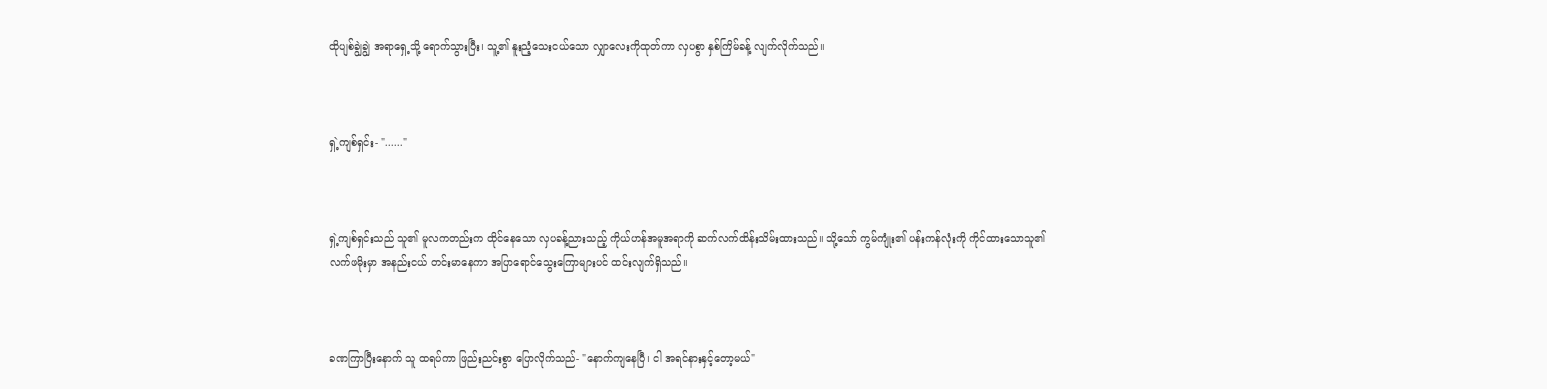ထိုပျစ်ချွဲချွဲ အရာရှေ့သို့ ရောက်သွားပြီး၊ သူ့၏ နူးညံ့သေးငယ်သော လျှာလေးကိုထုတ်ကာ လှပစွာ နှစ်ကြိမ်ခန့် လျက်လိုက်သည်။



ရှဲ့ကျစ်ရှင်း- "......"



ရှဲ့ကျစ်ရှင်းသည် သူ၏ မူလကတည်းက ထိုင်နေသော လှပခန့်ညားသည့် ကိုယ်ဟန်အမူအရာကို ဆက်လက်ထိန်းသိမ်းထားသည်။ သို့သော် ကွမ်ကျုံး၏ ပန်းကန်လုံးကို ကိုင်ထားသောသူ၏ လက်ဖမိုးမှာ အနည်းငယ် တင်းမာနေကာ အပြာရောင်သွေးကြောများပင် ထင်းလျက်ရှိသည်။



ခဏကြာပြီးနောက် သူ ထရပ်ကာ ဖြည်းညင်းစွာ ပြောလိုက်သည်- "နောက်ကျနေပြီ၊ ငါ အရင်နားနှင့်တော့မယ်"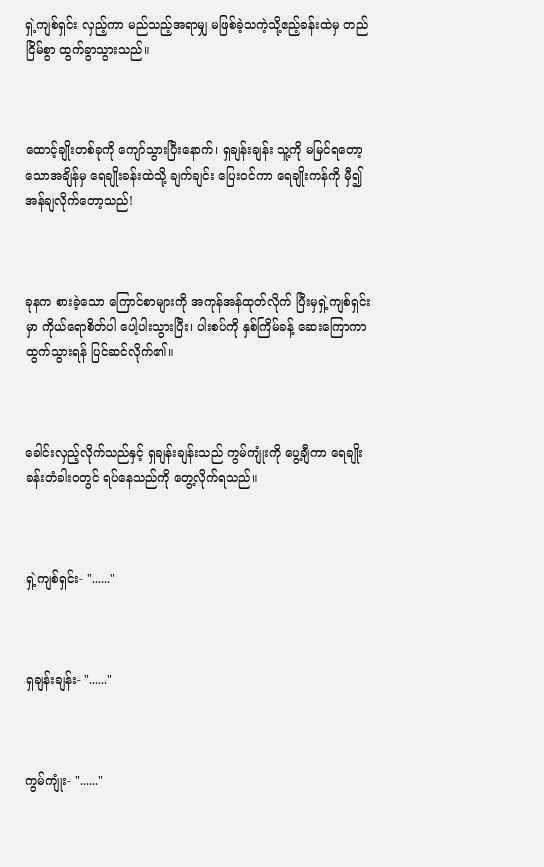ရှဲ့ကျစ်ရှင်း လှည့်ကာ မည်သည့်အရာမျှ မဖြစ်ခဲ့သကဲ့သို့ဧည့်ခန်းထဲမှ တည်ငြိမ်စွာ ထွက်ခွာသွားသည်။



ထောင့်ချိုးတစ်ခုကို ကျော်သွားပြီးနောက်၊ ရှချန်းချန်း သူ့ကို မမြင်ရတော့သောအချိန်မှ ရေချိုးခန်းထဲသို့ ချက်ချင်း ပြေးဝင်ကာ ရေချိုးကန်ကို မှီ၍ အန်ချလိုက်တော့သည်!



ခုနက စားခဲ့သော ကြောင်စာများကို အကုန်အန်ထုတ်လိုက် ပြီးမှရှဲ့ကျစ်ရှင်းမှာ ကိုယ်ရောစိတ်ပါ ပေါ့ပါးသွားပြီး၊ ပါးစပ်ကို နှစ်ကြိမ်ခန့် ဆေးကြောကာ ထွက်သွားရန် ပြင်ဆင်လိုက်၏။



ခေါင်းလှည့်လိုက်သည်နှင့် ရှချန်းချန်းသည် ကွမ်ကျုံးကို ပွေ့ချီကာ ရေချိုးခန်းတံခါးဝတွင် ရပ်နေသည်ကို တွေ့လိုက်ရသည်။



ရှဲ့ကျစ်ရှင်း- "......"



ရှချန်းချန်း- "......"



ကွမ်ကျုံး- "......"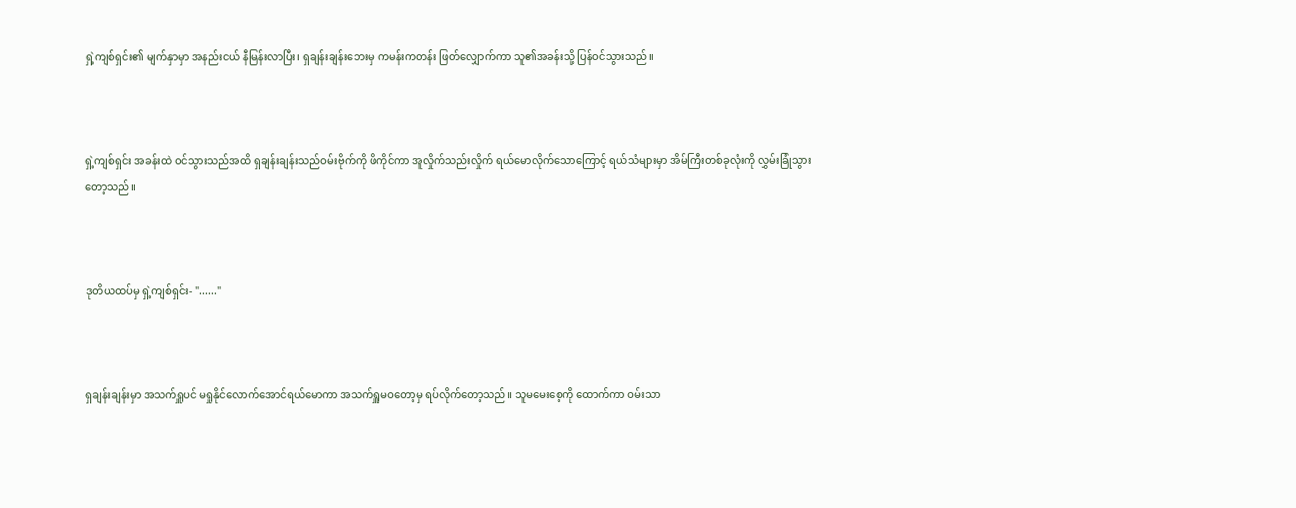ရှဲ့ကျစ်ရှင်း၏ မျက်နှာမှာ အနည်းငယ် နီမြန်းလာပြီး၊ ရှချန်းချန်းဘေးမှ ကမန်းကတန်း ဖြတ်လျှောက်ကာ သူ၏အခန်းသို့ ပြန်ဝင်သွားသည်။



ရှဲ့ကျစ်ရှင်း အခန်းထဲ ဝင်သွားသည်အထိ ရှချန်းချန်းသည်ဝမ်းဗိုက်ကို ဖိကိုင်ကာ အူလှိုက်သည်းလှိုက် ရယ်မောလိုက်သောကြောင့် ရယ်သံများမှာ အိမ်ကြီးတစ်ခုလုံးကို လွှမ်းခြုံသွားတော့သည်။



ဒုတိယထပ်မှ ရှဲ့ကျစ်ရှင်း- "......"



ရှချန်းချန်းမှာ အသက်ရှူပင် မရှုနိုင်လောက်အောင်ရယ်မောကာ အသက်ရှူမဝတော့မှ ရပ်လိုက်တော့သည်။ သူမမေးစေ့ကို ထောက်ကာ ဝမ်းသာ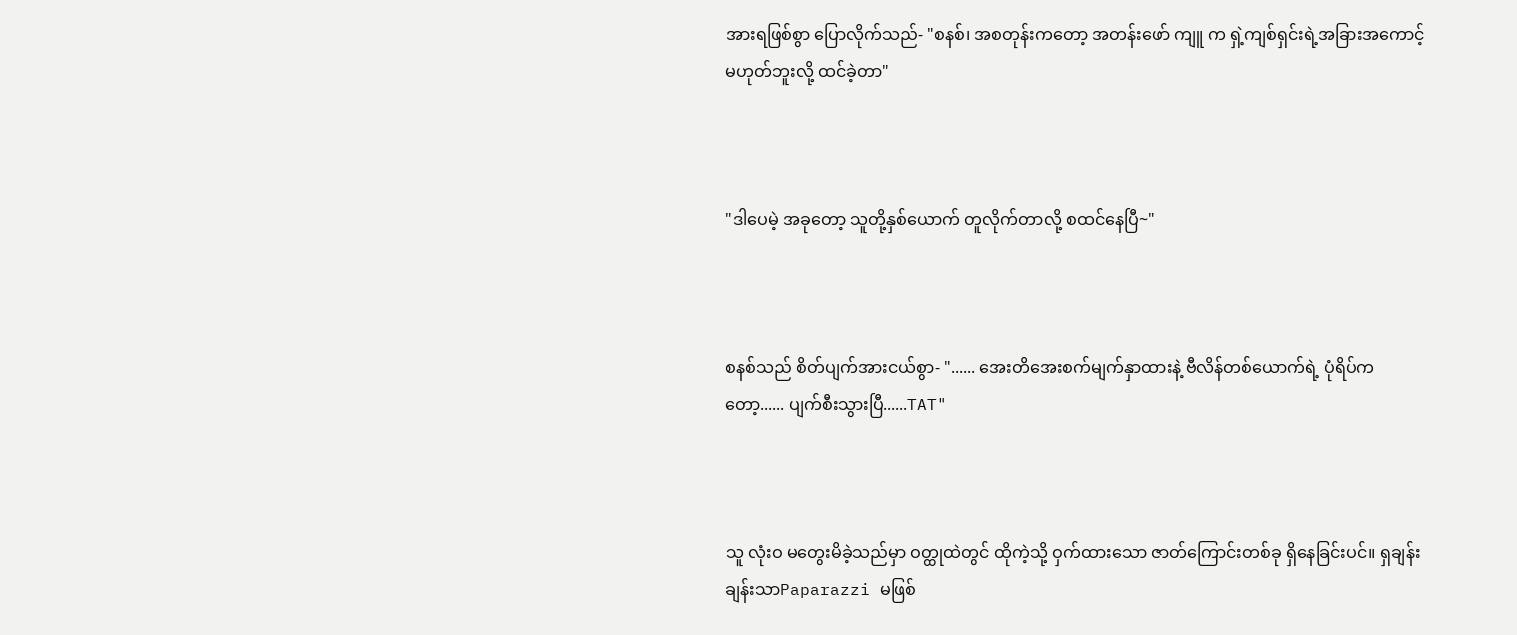အားရဖြစ်စွာ ပြောလိုက်သည်- "စနစ်၊ အစတုန်းကတော့ အတန်းဖော် ကျူ က ရှဲ့ကျစ်ရှင်းရဲ့အခြားအကောင့် မဟုတ်ဘူးလို့ ထင်ခဲ့တာ"



"ဒါပေမဲ့ အခုတော့ သူတို့နှစ်ယောက် တူလိုက်တာလို့ စထင်နေပြီ~"



စနစ်သည် စိတ်ပျက်အားငယ်စွာ- "...... အေးတိအေးစက်မျက်နှာထားနဲ့ ဗီလိန်တစ်ယောက်ရဲ့ ပုံရိပ်ကတော့...... ပျက်စီးသွားပြီ......TAT"



သူ လုံးဝ မတွေးမိခဲ့သည်မှာ ဝတ္ထုထဲတွင် ထိုကဲ့သို့ ဝှက်ထားသော ဇာတ်ကြောင်းတစ်ခု ရှိနေခြင်းပင်။ ရှချန်းချန်းသာPaparazzi မဖြစ်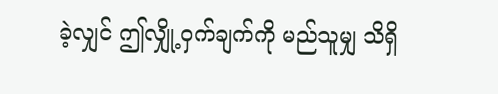ခဲ့လျှင် ဤလျှို့ဝှက်ချက်ကို မည်သူမျှ သိရှိ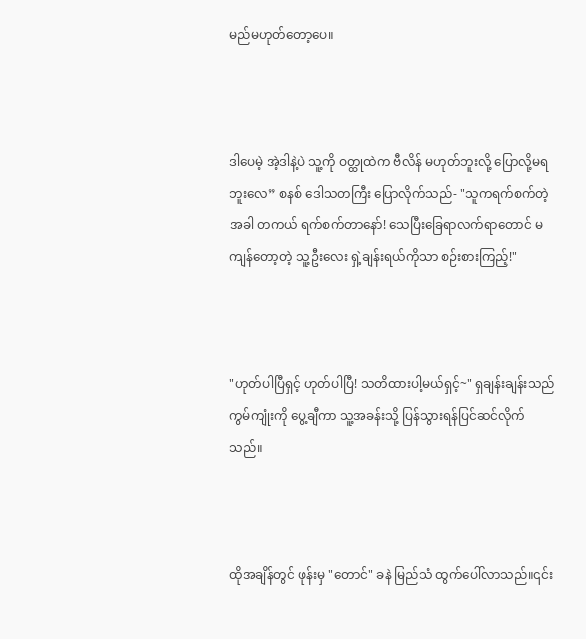မည်မဟုတ်တော့ပေ။



ဒါပေမဲ့ အဲ့ဒါနဲ့ပဲ သူ့ကို ဝတ္ထုထဲက ဗီလိန် မဟုတ်ဘူးလို့ ပြောလို့မရဘူးလေ” စနစ် ဒေါသတကြီး ပြောလိုက်သည်- "သူကရက်စက်တဲ့အခါ တကယ် ရက်စက်တာနော်! သေပြီးခြေရာလက်ရာတောင် မကျန်တော့တဲ့ သူ့ဦးလေး ရှဲ့ချန်းရယ်ကိုသာ စဉ်းစားကြည့်!"



"ဟုတ်ပါပြီရှင့် ဟုတ်ပါပြီ! သတိထားပါ့မယ်ရှင့်~" ရှချန်းချန်းသည် ကွမ်ကျုံးကို ပွေ့ချီကာ သူ့အခန်းသို့ ပြန်သွားရန်ပြင်ဆင်လိုက်သည်။



ထိုအချိန်တွင် ဖုန်းမှ "တောင်" ခနဲ မြည်သံ ထွက်ပေါ်လာသည်။၎င်း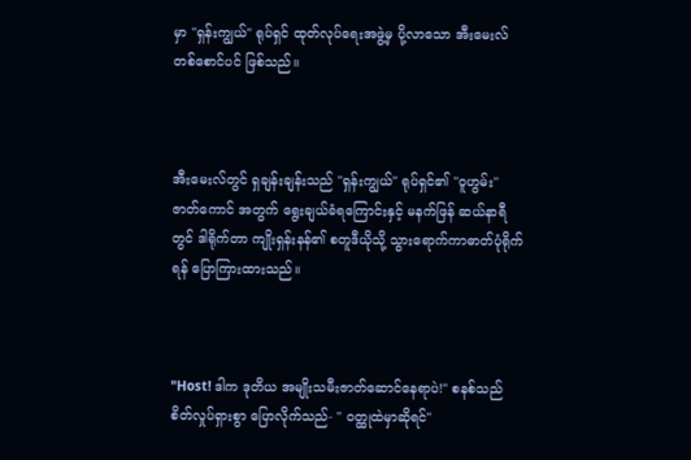မှာ "ရှန်းကျွယ်" ရုပ်ရှင် ထုတ်လုပ်ရေးအဖွဲ့မှ ပို့လာသော အီးမေးလ်တစ်စောင်ပင် ဖြစ်သည်။



အီးမေးလ်တွင် ရှချန်းချန်းသည် "ရှန်းကျွယ်" ရုပ်ရှင်၏ "ဝူဟွမ်း" ဇာတ်ကောင် အတွက် ရွေးချယ်ခံရကြောင်းနှင့် မနက်ဖြန် ဆယ်နာရီတွင် ဒါရိုက်တာ ကျိုးရှန်းနန်၏ စတူဒီယိုသို့ သွားရောက်ကာဓာတ်ပုံရိုက်ရန် ပြောကြားထားသည်။



"Host! ဒါက ဒုတိယ အမျိုးသမီးဇာတ်ဆောင်နေရာပဲ!" စနစ်သည် စိတ်လှုပ်ရှားစွာ ပြောလိုက်သည်- " ဝတ္ထုထဲမှာဆိုရင်"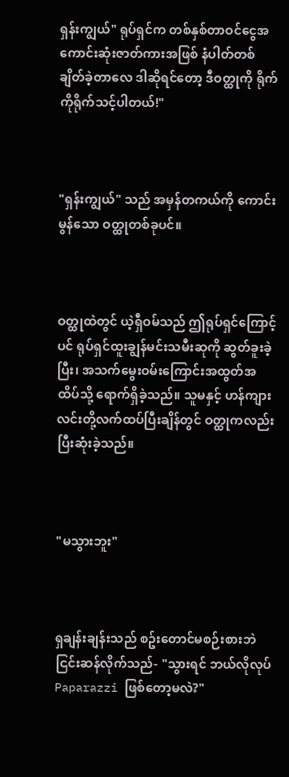ရှန်းကျွယ်" ရုပ်ရှင်က တစ်နှစ်တာဝင်ငွေအကောင်းဆုံးဇာတ်ကားအဖြစ် နံပါတ်တစ်ချိတ်ခဲ့တာလေ ဒါဆိုရင်တော့ ဒီဝတ္ထုကို ရိုက်ကိုရိုက်သင့်ပါတယ်!"



"ရှန်းကျွယ်" သည် အမှန်တကယ်ကို ကောင်းမွန်သော ဝတ္ထုတစ်ခုပင်။



ဝတ္ထုထဲတွင် ယဲ့ရှီဝမ်သည် ဤရုပ်ရှင်ကြောင့်ပင် ရုပ်ရှင်ထူးချွန်မင်းသမီးဆုကို ဆွတ်ခူးခဲ့ပြီး၊ အသက်မွေးဝမ်းကြောင်းအထွတ်အထိပ်သို့ ရောက်ရှိခဲ့သည်။ သူမနှင့် ဟန်ကျားလင်းတို့လက်ထပ်ပြီးချိန်တွင် ဝတ္ထုကလည်း ပြီးဆုံးခဲ့သည်။



"မသွားဘူး"



ရှချန်းချန်းသည် စဥ်းတောင်မစဉ်းစားဘဲ ငြင်းဆန်လိုက်သည်- "သွားရင် ဘယ်လိုလုပ် Paparazzi ဖြစ်တော့မလဲ?"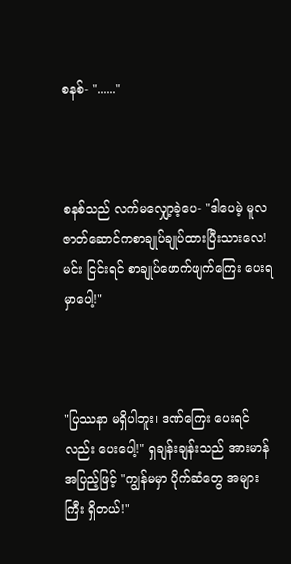စနစ်- "......"



စနစ်သည် လက်မလျှော့ခဲ့ပေ- "ဒါပေမဲ့ မူလဇာတ်ဆောင်ကစာချုပ်ချုပ်ထားပြီးသားလေ! မင်း ငြင်းရင် စာချုပ်ဖောက်ဖျက်ကြေး ပေးရမှာပေါ့!"



"ပြဿနာ မရှိပါဘူး၊ ဒဏ်ကြေး ပေးရင်လည်း ပေးပေါ့!" ရှချန်းချန်းသည် အားမာန်အပြည့်ဖြင့် "ကျွန်မမှာ ပိုက်ဆံတွေ အများကြီး ရှိတယ်!"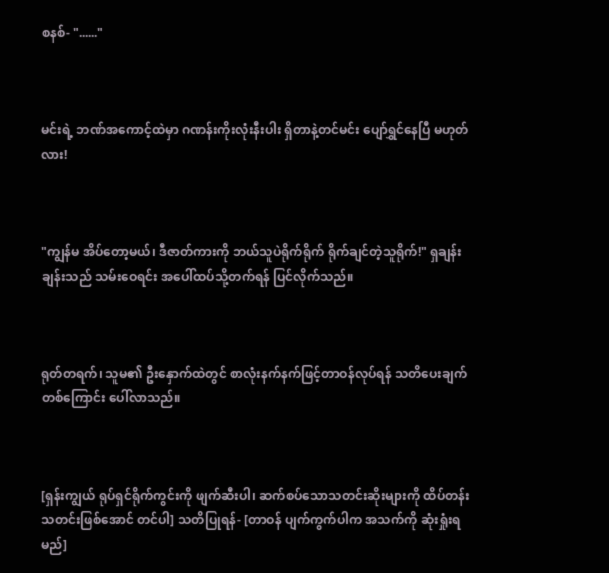စနစ်- "......"



မင်းရဲ့ ဘဏ်အကောင့်ထဲမှာ ဂဏန်းကိုးလုံးနီးပါး ရှိတာနဲ့တင်မင်း ပျော်ရွှင်နေပြီ မဟုတ်လား!



"ကျွန်မ အိပ်တော့မယ်၊ ဒီဇာတ်ကားကို ဘယ်သူပဲရိုက်ရိုက် ရိုက်ချင်တဲ့သူရိုက်!" ရှချန်းချန်းသည် သမ်းဝေရင်း အပေါ်ထပ်သို့တက်ရန် ပြင်လိုက်သည်။



ရုတ်တရက်၊ သူမ၏ ဦးနှောက်ထဲတွင် စာလုံးနက်နက်ဖြင့်တာဝန်လုပ်ရန် သတိပေးချက်တစ်ကြောင်း ပေါ်လာသည်။



[ရှန်းကျွယ် ရုပ်ရှင်ရိုက်ကွင်းကို ဖျက်ဆီးပါ၊ ဆက်စပ်သောသတင်းဆိုးများကို ထိပ်တန်းသတင်းဖြစ်အောင် တင်ပါ] သတိပြုရန်- [တာဝန် ပျက်ကွက်ပါက အသက်ကို ဆုံးရှုံးရမည်]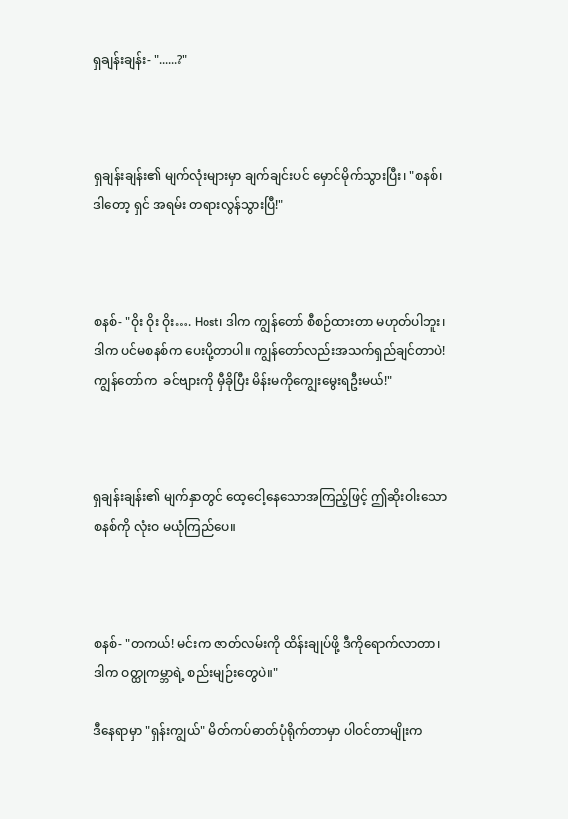ရှချန်းချန်း- "......?"



ရှချန်းချန်း၏ မျက်လုံးများမှာ ချက်ချင်းပင် မှောင်မိုက်သွားပြီး၊ "စနစ်၊ဒါတော့ ရှင် အရမ်း တရားလွန်သွားပြီ!"



စနစ်- "ဝိုး ဝိုး ဝိုး…. Host၊ ဒါက ကျွန်တော် စီစဉ်ထားတာ မဟုတ်ပါဘူး၊ ဒါက ပင်မစနစ်က ပေးပို့တာပါ။ ကျွန်တော်လည်းအသက်ရှည်ချင်တာပဲ! ကျွန်တော်က  ခင်ဗျားကို မှီခိုပြီး မိန်းမကိုကျွေးမွေးရဦးမယ်!"



ရှချန်းချန်း၏ မျက်နှာတွင် ထေ့ငေါ့နေသောအကြည့်ဖြင့် ဤဆိုးဝါးသော စနစ်ကို လုံးဝ မယုံကြည်ပေ။



စနစ်- "တကယ်! မင်းက ဇာတ်လမ်းကို ထိန်းချုပ်ဖို့ ဒီကိုရောက်လာတာ၊ ဒါက ဝတ္ထုကမ္ဘာရဲ့ စည်းမျဉ်းတွေပဲ။"

ဒီနေရာမှာ "ရှန်းကျွယ်" မိတ်ကပ်ဓာတ်ပုံရိုက်တာမှာ ပါဝင်တာမျိုးက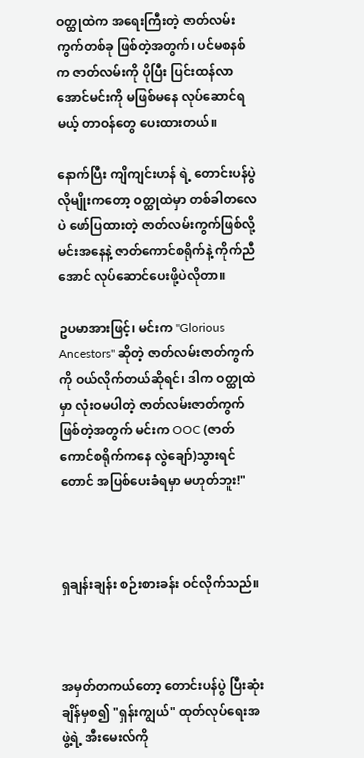ဝတ္ထုထဲက အရေးကြီးတဲ့ ဇာတ်လမ်းကွက်တစ်ခု ဖြစ်တဲ့အတွက်၊ ပင်မစနစ် က ဇာတ်လမ်းကို ပိုပြီး ပြင်းထန်လာအောင်မင်းကို မဖြစ်မနေ လုပ်ဆောင်ရမယ့် တာဝန်တွေ ပေးထားတယ်။

နောက်ပြီး ကျိကျင်းဟန် ရဲ့ တောင်းပန်ပွဲလိုမျိုးကတော့ ဝတ္ထုထဲမှာ တစ်ခါတလေပဲ ဖော်ပြထားတဲ့ ဇာတ်လမ်းကွက်ဖြစ်လို့ မင်းအနေနဲ့ ဇာတ်ကောင်စရိုက်နဲ့ ကိုက်ညီအောင် လုပ်ဆောင်ပေးဖို့ပဲလိုတာ။

ဥပမာအားဖြင့်၊ မင်းက "Glorious Ancestors" ဆိုတဲ့ ဇာတ်လမ်းဇာတ်ကွက်ကို ဝယ်လိုက်တယ်ဆိုရင်၊ ဒါက ဝတ္ထုထဲမှာ လုံးဝမပါတဲ့ ဇာတ်လမ်းဇာတ်ကွက်ဖြစ်တဲ့အတွက် မင်းက OOC (ဇာတ်ကောင်စရိုက်ကနေ လွဲချော်)သွားရင်တောင် အပြစ်ပေးခံရမှာ မဟုတ်ဘူး!"



ရှချန်းချန်း စဉ်းစားခန်း ဝင်လိုက်သည်။



အမှတ်တကယ်တော့ တောင်းပန်ပွဲ ပြီးဆုံးချိန်မှစ၍ "ရှန်းကျွယ်" ထုတ်လုပ်ရေးအဖွဲ့ရဲ့ အီးမေးလ်ကို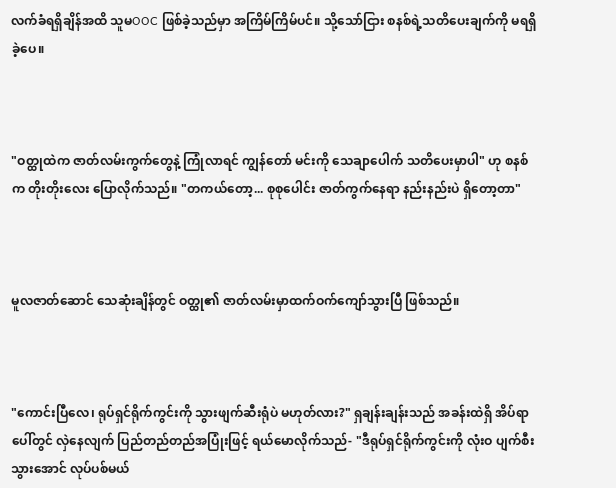လက်ခံရရှိချိန်အထိ သူမOOC ဖြစ်ခဲ့သည်မှာ အကြိမ်ကြိမ်ပင်။ သို့သော်ငြား စနစ်ရဲ့သတိပေးချက်ကို မရရှိခဲ့ပေ။



"ဝတ္ထုထဲက ဇာတ်လမ်းကွက်တွေနဲ့ ကြုံလာရင် ကျွန်တော် မင်းကို သေချာပေါက် သတိပေးမှာပါ" ဟု စနစ်က တိုးတိုးလေး ပြောလိုက်သည်။ "တကယ်တော့... စုစုပေါင်း ဇာတ်ကွက်နေရာ နည်းနည်းပဲ ရှိတော့တာ"



မူလဇာတ်ဆောင် သေဆုံးချိန်တွင် ဝတ္ထု၏ ဇာတ်လမ်းမှာထက်ဝက်ကျော်သွားပြီ ဖြစ်သည်။



"ကောင်းပြီလေ၊ ရုပ်ရှင်ရိုက်ကွင်းကို သွားဖျက်ဆီးရုံပဲ မဟုတ်လား?" ရှချန်းချန်းသည် အခန်းထဲရှိ အိပ်ရာပေါ်တွင် လှဲနေလျက် ပြည်တည်တည်အပြုံးဖြင့် ရယ်မောလိုက်သည်- "ဒီရုပ်ရှင်ရိုက်ကွင်းကို လုံးဝ ပျက်စီးသွားအောင် လုပ်ပစ်မယ်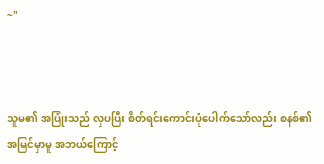~"



သူမ၏ အပြုံးသည် လှပပြီး စိတ်ရင်းကောင်းပုံပေါက်သော်လည်း စနစ်၏ အမြင်မှာမူ အဘယ်ကြောင့်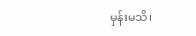မှန်းမသိ၊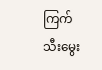ကြက်သီးမွေး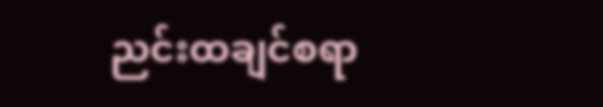ညင်းထချင်စရာ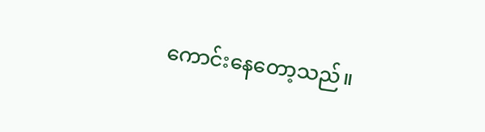ကောင်းနေတော့သည်။